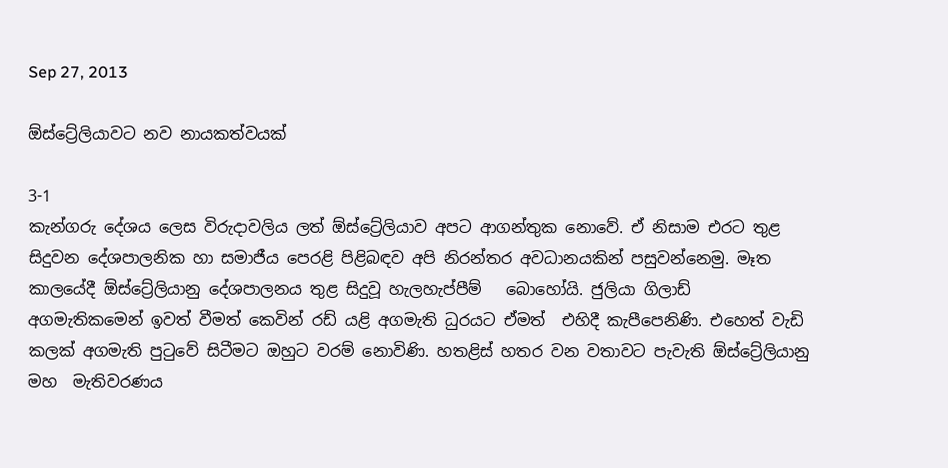Sep 27, 2013

ඕස්ට්‍රේලියාවට නව නායකත්වයක්

3-1
කැන්ගරු දේශය ලෙස විරුදාවලිය ලත් ඕස්ට්‍රේලියාව අපට ආගන්තුක නොවේ. ඒ නිසාම එරට තුළ සිදුවන දේශපාලනික හා සමාජීය පෙරළි පිළිබඳව අපි නිරන්තර අවධානයකින් පසුවන්නෙමු. මෑත කාලයේදී ඕස්ට්‍රේලියානු දේශපාලනය තුළ සිදුවූ හැලහැප්පීම්   බොහෝයි. ජුලියා ගිලාඩ්  අගමැතිකමෙන් ඉවත් වීමත් කෙවින් රඩ් යළි අගමැති ධුරයට ඒමත්  එහිදී කැපීපෙනිණි. එහෙත් වැඩි කලක් අගමැති පුටුවේ සිටීමට ඔහුට වරම් නොවිණි. හතළිස් හතර වන වතාවට පැවැති ඕස්ට්‍රේලියානු  මහ  මැතිවරණය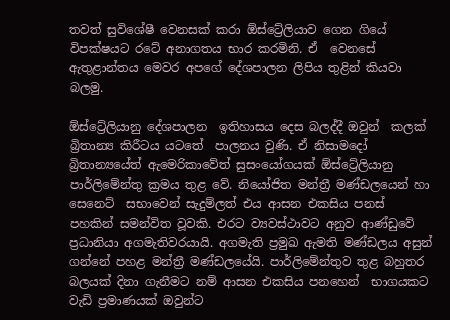තවත් සුවිශේෂී වෙනසක් කරා ඕස්ට්‍රේලියාව ගෙන ගියේ විපක්ෂයට රටේ අනාගතය භාර කරමිනි. ඒ  වෙනසේ ඇතුළාන්තය මෙවර අපගේ දේශපාලන ලිපිය තුළින් කියවා බලමු.

ඕස්ට්‍රේලියානු දේශපාලන  ඉතිහාසය දෙස බලද්දී ඔවුන්  කලක් බ්‍රිතාන්‍ය කිරීටය යටතේ  පාලනය වුණි. ඒ නිසාමදෝ බ්‍රිතාන්‍යයේත් ඇමෙරිකාවේත් සුසංයෝගයක් ඕස්ට්‍රේලියානු   පාර්ලිමේන්තු ක්‍රමය තුළ වේ. නියෝජිත මන්ත්‍රී මණ්ඩලයෙන් හා සෙනෙට්  සභාවෙන් සැදුම්ලත් එය ආසන එකසිය පනස් පහකින් සමන්විත වූවකි. එරට ව්‍යවස්ථාවට අනුව ආණ්ඩුවේ ප්‍රධානියා අගමැතිවරයායි. අගමැති ප්‍රමුඛ ඇමති මණ්ඩලය අසුන් ගන්නේ පහළ මන්ත්‍රී මණ්ඩලයේයි. පාර්ලිමේන්තුව තුළ බහුතර බලයක් දිනා ගැනීමට නම් ආසන එකසිය පනහෙන්  භාගයකට වැඩි ප්‍රමාණයක් ඔවුන්ට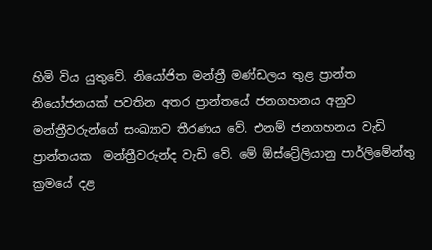හිමි විය යුතුවේ. නියෝජිත මන්ත්‍රී මණ්ඩලය තුළ ප්‍රාන්ත නියෝජනයක් පවතින අතර ප්‍රාන්තයේ ජනගහනය අනුව මන්ත්‍රීවරුන්ගේ සංඛ්‍යාව තීරණය වේ. එනම් ජනගහනය වැඩි ප්‍රාන්තයක  මන්ත්‍රීවරුන්ද වැඩි වේ. මේ ඕස්ට්‍රේලියානු පාර්ලිමේන්තු ක්‍රමයේ දළ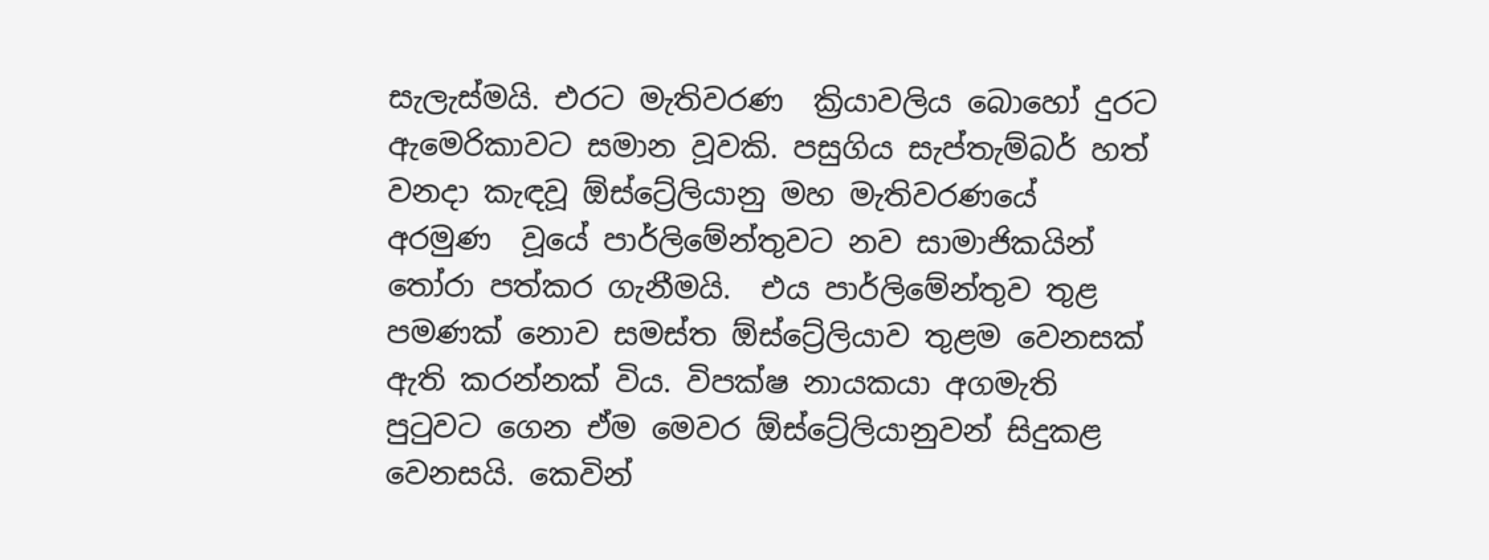සැලැස්මයි. එරට මැතිවරණ  ක්‍රියාවලිය බොහෝ දුරට ඇමෙරිකාවට සමාන වූවකි. පසුගිය සැප්තැම්බර් හත් වනදා කැඳවූ ඕස්ට්‍රේලියානු මහ මැතිවරණයේ  අරමුණ  වූයේ පාර්ලිමේන්තුවට නව සාමාජිකයින් තෝරා පත්කර ගැනීමයි.  එය පාර්ලිමේන්තුව තුළ පමණක් නොව සමස්ත ඕස්ට්‍රේලියාව තුළම වෙනසක් ඇති කරන්නක් විය. විපක්ෂ නායකයා අගමැති පුටුවට ගෙන ඒම මෙවර ඕස්ට්‍රේලියානුවන් සිදුකළ  වෙනසයි. කෙවින්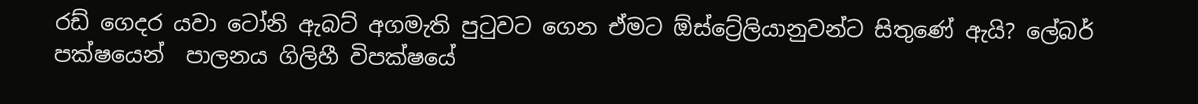රඩ් ගෙදර යවා ටෝනි ඇබට් අගමැති පුටුවට ගෙන ඒමට ඕස්ට්‍රේලියානුවන්ට සිතුණේ ඇයි? ලේබර් පක්ෂයෙන්  පාලනය ගිලිහී විපක්ෂයේ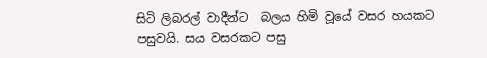සිටි ලිබරල් වාදීන්ට  බලය හිමි වූයේ වසර හයකට පසුවයි. සය වසරකට පසු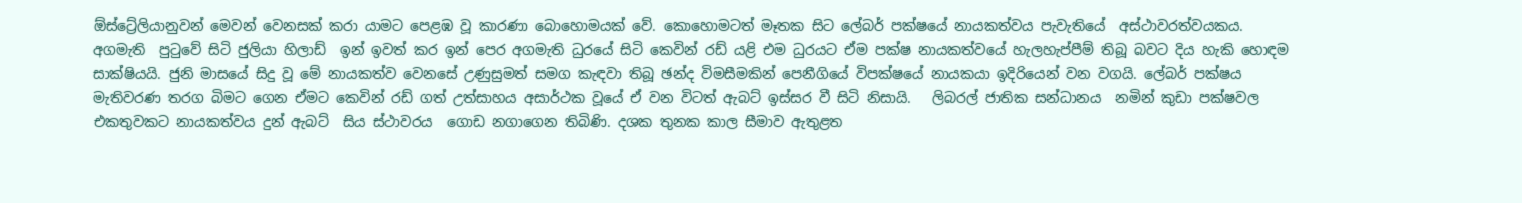ඕස්ට්‍රේලියානුවන් මෙවන් වෙනසක් කරා යාමට පෙළඹ වූ කාරණා බොහොමයක් වේ. කොහොමටත් මෑතක සිට ‍ලේබර් පක්ෂයේ නායකත්වය පැවැතියේ  අස්ථාවරත්වයකය. අගමැති  පුටුවේ සිටි ජුලියා හිලාඩ්  ඉන් ඉවත් කර ඉන් පෙර අගමැති ධුරයේ සිටි කෙවින් රඩ් යළි එම ධුරයට ඒම පක්ෂ නායකත්වයේ හැලහැප්පීම් තිබූ බවට දිය හැකි හොඳම  සාක්ෂියයි. ජුනි මාසයේ සිදු වූ මේ නායකත්ව වෙනසේ උණුසුමත් සමග කැඳවා තිබූ ඡන්ද විමසීමකින් පෙනීගියේ විපක්ෂයේ නායකයා ඉදිරියෙන් වන වගයි. ලේබර් පක්ෂය මැතිවරණ තරග බිමට ගෙන ඒමට කෙවින් රඩ් ගත් උත්සාහය අසාර්ථක වූයේ ඒ වන විටත් ඇබට් ඉස්සර වී සිටි නිසායි.   ලිබරල් ජාතික සන්ධානය  නමින් කුඩා පක්ෂවල එකතුවකට නායකත්වය දුන් ඇබට්  සිය ස්ථාවරය  ගොඩ නගාගෙන තිබිණි. දශක තුනක කාල සීමාව ඇතුළත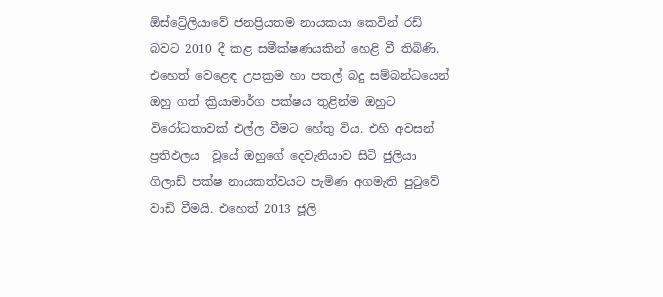ඕස්ට්‍රේලියාවේ ජනප්‍රියතම නායකයා කෙවින් රඩ් බවට 2010 දී කළ සමීක්ෂණයකින් හෙළි වී තිබිණි. එහෙත් වෙළෙඳ උපක්‍රම හා පතල් බදු සම්බන්ධයෙන් ඔහු ගත් ක්‍රියාමාර්ග පක්ෂය තුළින්ම ඔහුට විරෝධතාවක් එල්ල වීමට හේතු විය. එහි අවසන් ප්‍රතිඵලය  වූයේ ඔහුගේ දෙවැනියාව සිටි ජුලියා ගිලාඩ් පක්ෂ නායකත්වයට පැමිණ අගමැති පුටුවේ  වාඩි වීමයි. එහෙත් 2013 ජූලි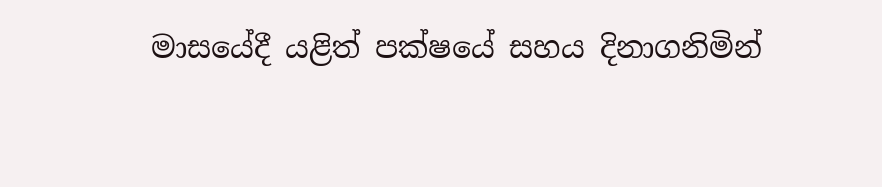මාසයේදී යළිත් පක්ෂයේ සහය දිනාගනිමින්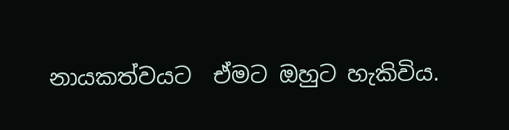නායකත්වයට  ඒමට ඔහුට හැකිවිය.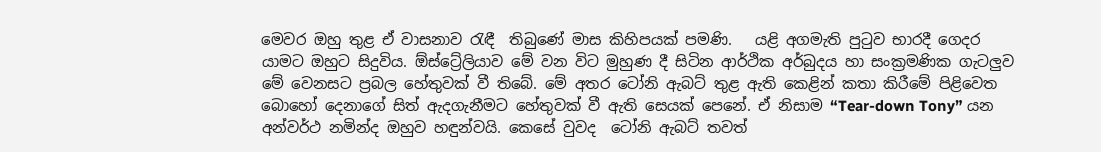මෙවර ඔහු තුළ ඒ වාසනාව රැඳී  තිබුණේ මාස කිහිපයක් පමණි.   යළි අගමැති පුටුව භාරදී ගෙදර යාමට ඔහුට සිදුවිය. ඕස්ට්‍රේලියාව මේ වන විට මුහුණ දී සිටින ආර්ථික අර්බුදය හා සංක්‍රමණික ගැටලුව මේ වෙනසට ප්‍රබල හේතුවක් වී තිබේ. මේ අතර ටෝනි ඇබට් තුළ ඇති කෙළින් කතා කිරීමේ පිළිවෙත බොහෝ දෙනාගේ සිත් ඇදගැනීමට හේතුවක් වී ඇති සෙයක් පෙනේ. ඒ නිසාම “Tear-down Tony” යන අන්වර්ථ නමින්ද ඔහුව හඳුන්වයි. කෙසේ වුවද  ටෝනි ඇබට් තවත්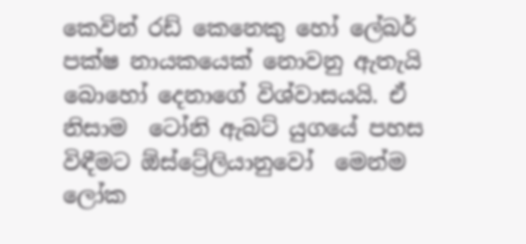කෙවින් රඩ් කෙනෙකු හෝ ‍ලේබර් පක්ෂ නායකයෙක් නොවනු ඇතැයි බොහෝ දෙනාගේ විශ්වාසයයි. ඒ නිසාම  ටෝනි ඇබට් යුගයේ පහස විඳීමට ඕස්ට්‍රේලියානුවෝ  මෙන්ම ලෝක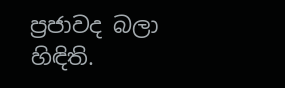ප්‍රජාවද බලා හිඳිති.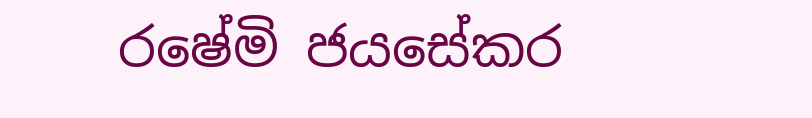ර‍ෂේමි ජයසේකර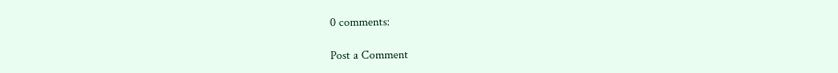0 comments:

Post a Comment